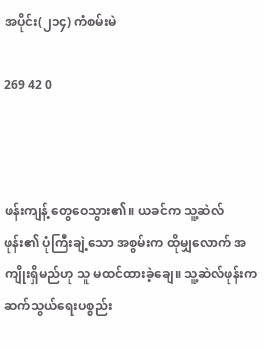အပိုင်း(၂၁၄) ကံစမ်းမဲ

269 42 0



ဖန်းကျန့် တွေဝေသွား၏။ ယခင်က သူ့ဆဲလ်ဖုန်း၏ ပုံကြီးချဲ့သော အစွမ်းက ထိုမျှလောက် အကျိုးရှိမည်ဟု သူ မထင်ထားခဲ့ချေ။ သူ့ဆဲလ်ဖုန်းက ဆက်သွယ်ရေးပစ္စည်း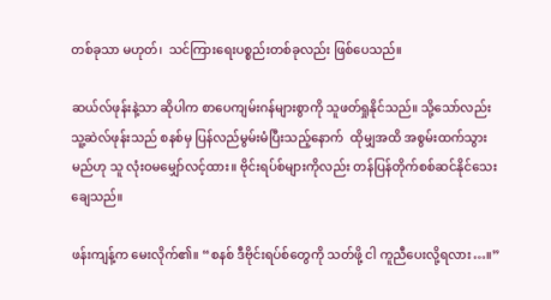တစ်ခုသာ မဟုတ်၊  သင်ကြားရေးပစ္စည်းတစ်ခုလည်း ဖြစ်ပေသည်။

ဆယ်လ်ဖုန်းနဲ့သာ ဆိုပါက စာပေကျမ်းဂန်များစွာကို သူဖတ်ရှုနိုင်သည်။ သို့သော်လည်း သူ့ဆဲလ်ဖုန်းသည် စနစ်မှ ပြန်လည်မွမ်းမံပြီးသည့်နောက်  ထိုမျှအထိ အစွမ်းထက်သွားမည်ဟု သူ လုံးဝမမျှော်လင့်ထား။ ဗိုင်းရပ်စ်များကိုလည်း တန်ပြန်တိုက်စစ်ဆင်နိုင်သေးချေသည်။

ဖန်းကျန့်က မေးလိုက်၏။ “စနစ် ဒီဗိုင်းရပ်စ်တွေကို သတ်ဖို့ ငါ ကူညီပေးလို့ရလား…။”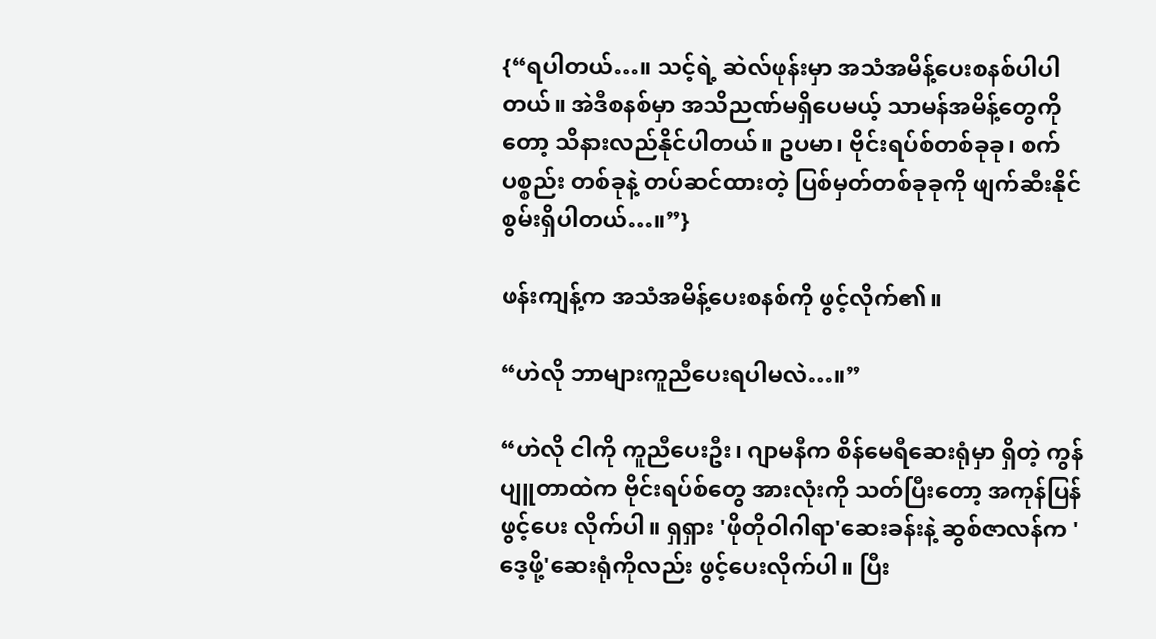{“ရပါတယ်…။ သင့်ရဲ့ ဆဲလ်ဖုန်းမှာ အသံအမိန့်ပေးစနစ်ပါပါတယ်။ အဲဒီစနစ်မှာ အသိညဏ်မရှိပေမယ့် သာမန်အမိန့်တွေကိုတော့ သိနားလည်နိုင်ပါတယ်။ ဥပမာ၊ ဗိုင်းရပ်စ်တစ်ခုခု၊ စက်ပစ္စည်း တစ်ခုနဲ့ တပ်ဆင်ထားတဲ့ ပြစ်မှတ်တစ်ခုခုကို ဖျက်ဆီးနိုင်စွမ်းရှိပါတယ်…။”}

ဖန်းကျန့်က အသံအမိန့်ပေးစနစ်ကို ဖွင့်လိုက်၏။

“ဟဲလို ဘာများကူညီပေးရပါမလဲ…။”

“ဟဲလို ငါကို ကူညီပေးဦး၊ ဂျာမနီက စိန်မေရီဆေးရုံမှာ ရှိတဲ့ ကွန်ပျူတာထဲက ဗိုင်းရပ်စ်တွေ အားလုံးကို သတ်ပြီးတော့ အကုန်ပြန်ဖွင့်ပေး လိုက်ပါ။ ရှရှား 'ဖိုတိုဝါဂါရာ'ဆေးခန်းနဲ့ ဆွစ်ဇာလန်က 'ဒေ့ဖို့'ဆေးရုံကိုလည်း ဖွင့်ပေးလိုက်ပါ။ ပြီး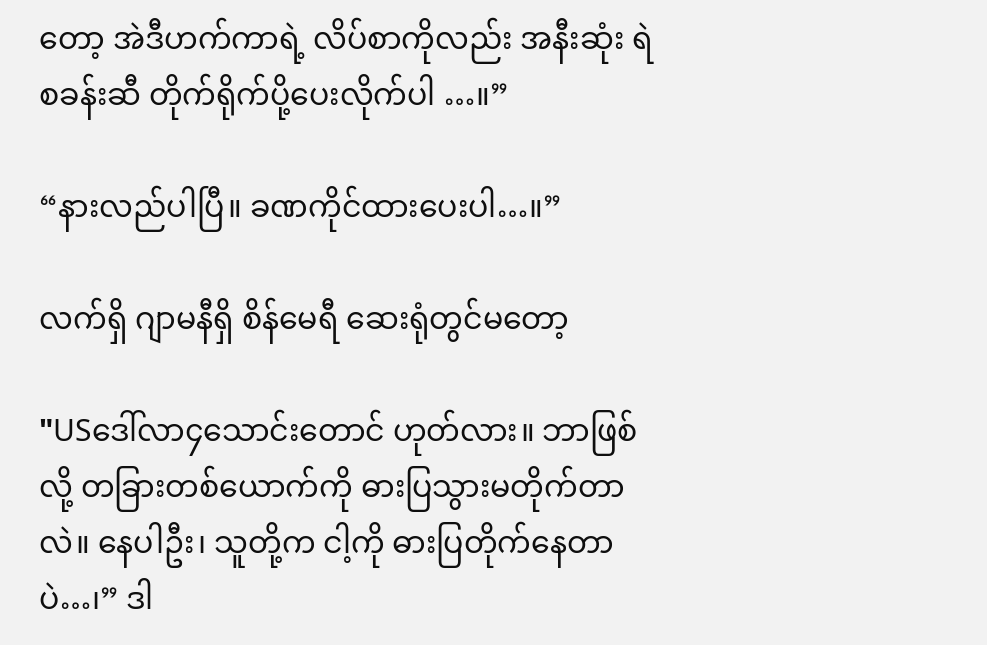တော့ အဲဒီဟက်ကာရဲ့ လိပ်စာကိုလည်း အနီးဆုံး ရဲစခန်းဆီ တိုက်ရိုက်ပို့ပေးလိုက်ပါ …။”

“နားလည်ပါပြီ။ ခဏကိုင်ထားပေးပါ…။”

လက်ရှိ ဂျာမနီရှိ စိန်မေရီ ဆေးရုံတွင်မတော့

"USဒေါ်လာ၄သောင်းတောင် ဟုတ်လား။ ဘာဖြစ်လို့ တခြားတစ်ယောက်ကို ဓားပြသွားမတိုက်တာလဲ။ နေပါဦး၊ သူတို့က ငါ့ကို ဓားပြတိုက်နေတာပဲ…၊” ဒါ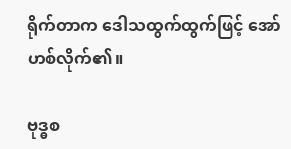ရိုက်တာက ဒေါသထွက်ထွက်ဖြင့် အော်ဟစ်လိုက်၏။

ဗုဒ္ဓစ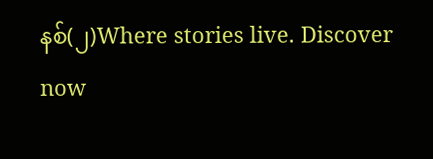နစ်(၂)Where stories live. Discover now